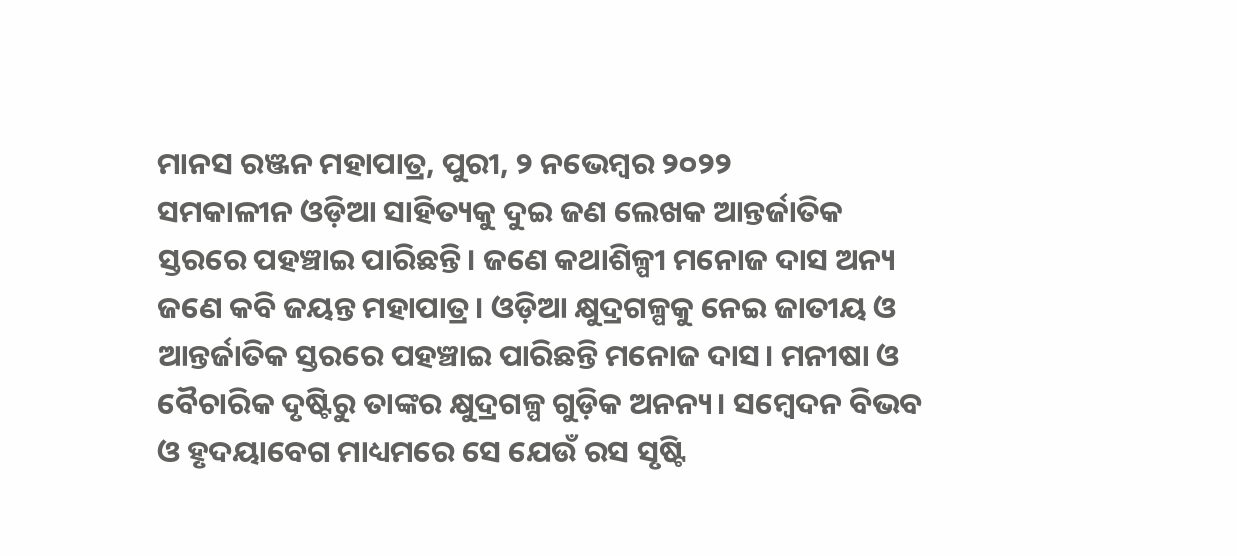ମାନସ ରଞ୍ଜନ ମହାପାତ୍ର, ପୁରୀ, ୨ ନଭେମ୍ବର ୨୦୨୨
ସମକାଳୀନ ଓଡ଼ିଆ ସାହିତ୍ୟକୁ ଦୁଇ ଜଣ ଲେଖକ ଆନ୍ତର୍ଜାତିକ ସ୍ତରରେ ପହଞ୍ଚାଇ ପାରିଛନ୍ତି। ଜଣେ କଥାଶିଳ୍ପୀ ମନୋଜ ଦାସ ଅନ୍ୟ ଜଣେ କବି ଜୟନ୍ତ ମହାପାତ୍ର। ଓଡ଼ିଆ କ୍ଷୁଦ୍ରଗଳ୍ପକୁ ନେଇ ଜାତୀୟ ଓ ଆନ୍ତର୍ଜାତିକ ସ୍ତରରେ ପହଞ୍ଚାଇ ପାରିଛନ୍ତି ମନୋଜ ଦାସ। ମନୀଷା ଓ ବୈଚାରିକ ଦୃଷ୍ଟିରୁ ତାଙ୍କର କ୍ଷୁଦ୍ରଗଳ୍ପ ଗୁଡ଼ିକ ଅନନ୍ୟ। ସମ୍ବେଦନ ବିଭବ ଓ ହୃଦୟାବେଗ ମାଧ୍ୟମରେ ସେ ଯେଉଁ ରସ ସୃଷ୍ଟି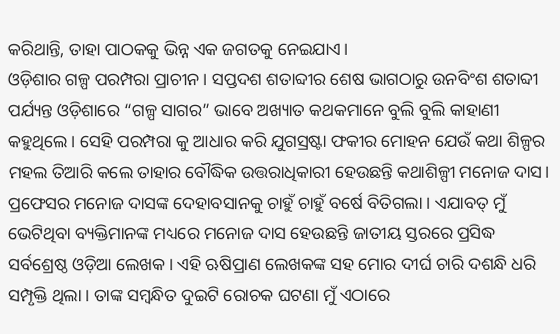କରିଥାନ୍ତି, ତାହା ପାଠକକୁ ଭିନ୍ନ ଏକ ଜଗତକୁ ନେଇଯାଏ।
ଓଡ଼ିଶାର ଗଳ୍ପ ପରମ୍ପରା ପ୍ରାଚୀନ। ସପ୍ତଦଶ ଶତାବ୍ଦୀର ଶେଷ ଭାଗଠାରୁ ଉନବିଂଶ ଶତାବ୍ଦୀ ପର୍ଯ୍ୟନ୍ତ ଓଡ଼ିଶାରେ “ଗଳ୍ପ ସାଗର” ଭାବେ ଅଖ୍ୟାତ କଥକମାନେ ବୁଲି ବୁଲି କାହାଣୀ କହୁଥିଲେ। ସେହି ପରମ୍ପରା କୁ ଆଧାର କରି ଯୁଗସ୍ରଷ୍ଟା ଫକୀର ମୋହନ ଯେଉଁ କଥା ଶିଳ୍ପର ମହଲ ତିଆରି କଲେ ତାହାର ବୌଦ୍ଧିକ ଉତ୍ତରାଧିକାରୀ ହେଉଛନ୍ତି କଥାଶିଳ୍ପୀ ମନୋଜ ଦାସ। ପ୍ରଫେସର ମନୋଜ ଦାସଙ୍କ ଦେହାବସାନକୁ ଚାହୁଁ ଚାହୁଁ ବର୍ଷେ ବିତିଗଲା । ଏଯାବତ୍ ମୁଁ ଭେଟିଥିବା ବ୍ୟକ୍ତିମାନଙ୍କ ମଧ୍ୟରେ ମନୋଜ ଦାସ ହେଉଛନ୍ତି ଜାତୀୟ ସ୍ତରରେ ପ୍ରସିଦ୍ଧ ସର୍ବଶ୍ରେଷ୍ଠ ଓଡ଼ିଆ ଲେଖକ । ଏହି ଋଷିପ୍ରାଣ ଲେଖକଙ୍କ ସହ ମୋର ଦୀର୍ଘ ଚାରି ଦଶନ୍ଧି ଧରି ସମ୍ପୃକ୍ତି ଥିଲା । ତାଙ୍କ ସମ୍ବନ୍ଧିତ ଦୁଇଟି ରୋଚକ ଘଟଣା ମୁଁ ଏଠାରେ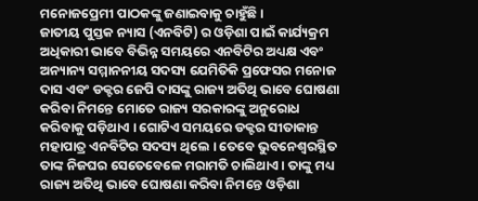ମନୋଜପ୍ରେମୀ ପାଠକଙ୍କୁ ଜଣାଇବାକୁ ଚାହୁଁଛି ।
ଜାତୀୟ ପୁସ୍ତକ ନ୍ୟାସ (ଏନବିଟି) ର ଓଡ଼ିଶା ପାଇଁ କାର୍ଯ୍ୟକ୍ରମ ଅଧିକାରୀ ଭାବେ ବିଭିନ୍ନ ସମୟରେ ଏନବିଟିର ଅଧ୍ୟକ୍ଷ ଏବଂ ଅନ୍ୟାନ୍ୟ ସମ୍ମାନନୀୟ ସଦସ୍ୟ ଯେମିତିକି ପ୍ରଫେସର ମନୋଜ ଦାସ ଏବଂ ଡକ୍ଟର ଜେପି ଦାସଙ୍କୁ ରାଜ୍ୟ ଅତିଥି ଭାବେ ଘୋଷଣା କରିବା ନିମନ୍ତେ ମୋତେ ରାଜ୍ୟ ସରକାରଙ୍କୁ ଅନୁରୋଧ କରିବାକୁ ପଡ଼ିଥାଏ । ଗୋଟିଏ ସମୟରେ ଡକ୍ଟର ସୀତାକାନ୍ତ ମହାପାତ୍ର ଏନବିଟିର ସଦସ୍ୟ ଥିଲେ । ତେବେ ଭୁବନେଶ୍ୱରସ୍ଥିତ ତାଙ୍କ ନିଜଘର ସେତେବେଳେ ମରାମତି ଚାଲିଥାଏ । ତାଙ୍କୁ ମଧ୍ୟ ରାଜ୍ୟ ଅତିଥି ଭାବେ ଘୋଷଣା କରିବା ନିମନ୍ତେ ଓଡ଼ିଶା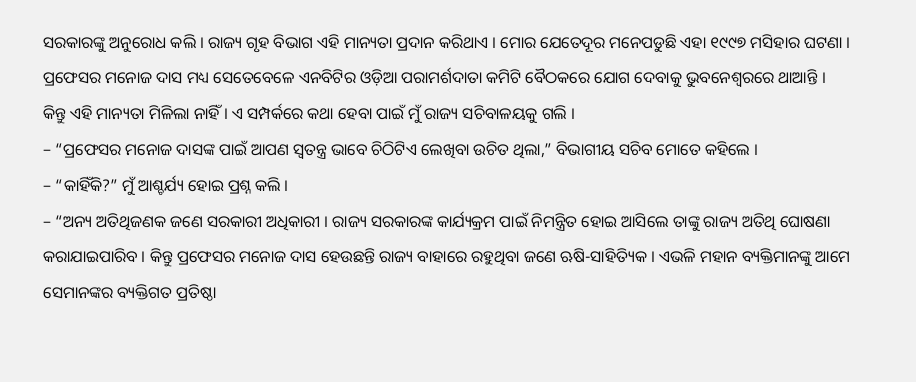ସରକାରଙ୍କୁ ଅନୁରୋଧ କଲି । ରାଜ୍ୟ ଗୃହ ବିଭାଗ ଏହି ମାନ୍ୟତା ପ୍ରଦାନ କରିଥାଏ । ମୋର ଯେତେଦୂର ମନେପଡୁଛି ଏହା ୧୯୯୭ ମସିହାର ଘଟଣା । ପ୍ରଫେସର ମନୋଜ ଦାସ ମଧ୍ୟ ସେତେବେଳେ ଏନବିଟିର ଓଡ଼ିଆ ପରାମର୍ଶଦାତା କମିଟି ବୈଠକରେ ଯୋଗ ଦେବାକୁ ଭୁବନେଶ୍ୱରରେ ଥାଆନ୍ତି ।
କିନ୍ତୁ ଏହି ମାନ୍ୟତା ମିଳିଲା ନାହିଁ । ଏ ସମ୍ପର୍କରେ କଥା ହେବା ପାଇଁ ମୁଁ ରାଜ୍ୟ ସଚିବାଳୟକୁ ଗଲି ।
– “ପ୍ରଫେସର ମନୋଜ ଦାସଙ୍କ ପାଇଁ ଆପଣ ସ୍ୱତନ୍ତ୍ର ଭାବେ ଚିଠିଟିଏ ଲେଖିବା ଉଚିତ ଥିଲା,” ବିଭାଗୀୟ ସଚିବ ମୋତେ କହିଲେ ।
– “କାହିଁକି?” ମୁଁ ଆଶ୍ଚର୍ଯ୍ୟ ହୋଇ ପ୍ରଶ୍ନ କଲି ।
– “ଅନ୍ୟ ଅତିଥିଜଣକ ଜଣେ ସରକାରୀ ଅଧିକାରୀ । ରାଜ୍ୟ ସରକାରଙ୍କ କାର୍ଯ୍ୟକ୍ରମ ପାଇଁ ନିମନ୍ତ୍ରିତ ହୋଇ ଆସିଲେ ତାଙ୍କୁ ରାଜ୍ୟ ଅତିଥି ଘୋଷଣା କରାଯାଇପାରିବ । କିନ୍ତୁ ପ୍ରଫେସର ମନୋଜ ଦାସ ହେଉଛନ୍ତି ରାଜ୍ୟ ବାହାରେ ରହୁଥିବା ଜଣେ ଋଷି-ସାହିତ୍ୟିକ । ଏଭଳି ମହାନ ବ୍ୟକ୍ତିମାନଙ୍କୁ ଆମେ ସେମାନଙ୍କର ବ୍ୟକ୍ତିଗତ ପ୍ରତିଷ୍ଠା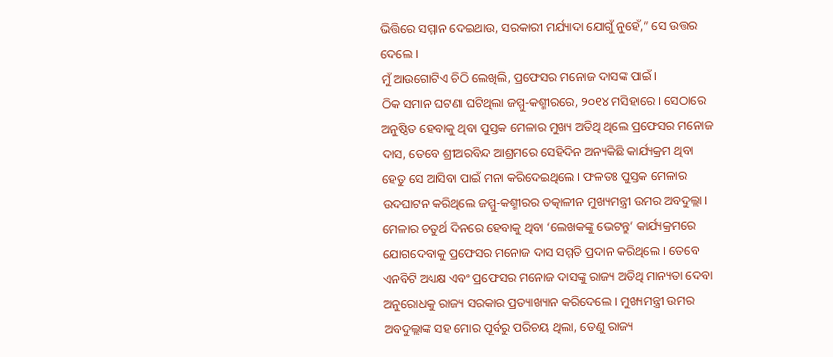ଭିତ୍ତିରେ ସମ୍ମାନ ଦେଇଥାଉ, ସରକାରୀ ମର୍ଯ୍ୟାଦା ଯୋଗୁଁ ନୁହେଁ,” ସେ ଉତ୍ତର ଦେଲେ ।
ମୁଁ ଆଉଗୋଟିଏ ଚିଠି ଲେଖିଲି, ପ୍ରଫେସର ମନୋଜ ଦାସଙ୍କ ପାଇଁ ।
ଠିକ ସମାନ ଘଟଣା ଘଟିଥିଲା ଜମ୍ମୁ-କଶ୍ମୀରରେ, ୨୦୧୪ ମସିହାରେ । ସେଠାରେ ଅନୁଷ୍ଠିତ ହେବାକୁ ଥିବା ପୁସ୍ତକ ମେଳାର ମୁଖ୍ୟ ଅତିଥି ଥିଲେ ପ୍ରଫେସର ମନୋଜ ଦାସ, ତେବେ ଶ୍ରୀଅରବିନ୍ଦ ଆଶ୍ରମରେ ସେହିଦିନ ଅନ୍ୟକିଛି କାର୍ଯ୍ୟକ୍ରମ ଥିବା ହେତୁ ସେ ଆସିବା ପାଇଁ ମନା କରିଦେଇଥିଲେ । ଫଳତଃ ପୁସ୍ତକ ମେଳାର ଉଦଘାଟନ କରିଥିଲେ ଜମ୍ମୁ-କଶ୍ମୀରର ତତ୍କାଳୀନ ମୁଖ୍ୟମନ୍ତ୍ରୀ ଉମର ଅବଦୁଲ୍ଲା । ମେଳାର ଚତୁର୍ଥ ଦିନରେ ହେବାକୁ ଥିବା ‘ଲେଖକଙ୍କୁ ଭେଟନ୍ତୁ’ କାର୍ଯ୍ୟକ୍ରମରେ ଯୋଗଦେବାକୁ ପ୍ରଫେସର ମନୋଜ ଦାସ ସମ୍ମତି ପ୍ରଦାନ କରିଥିଲେ । ତେବେ ଏନବିଟି ଅଧ୍ୟକ୍ଷ ଏବଂ ପ୍ରଫେସର ମନୋଜ ଦାସଙ୍କୁ ରାଜ୍ୟ ଅତିଥି ମାନ୍ୟତା ଦେବା ଅନୁରୋଧକୁ ରାଜ୍ୟ ସରକାର ପ୍ରତ୍ୟାଖ୍ୟାନ କରିଦେଲେ । ମୁଖ୍ୟମନ୍ତ୍ରୀ ଉମର ଅବଦୁଲ୍ଲାଙ୍କ ସହ ମୋର ପୂର୍ବରୁ ପରିଚୟ ଥିଲା, ତେଣୁ ରାଜ୍ୟ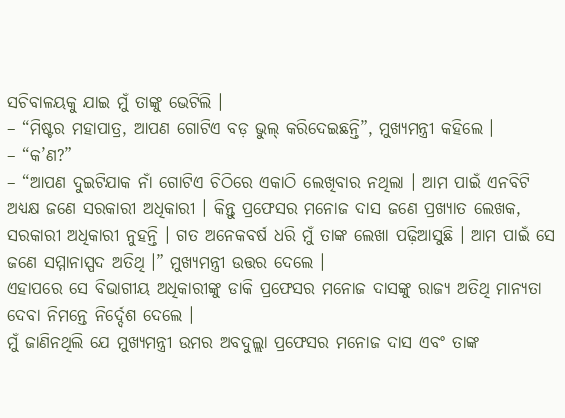ସଚିବାଳୟକୁ ଯାଇ ମୁଁ ତାଙ୍କୁ ଭେଟିଲି ।
– “ମିଷ୍ଟର ମହାପାତ୍ର, ଆପଣ ଗୋଟିଏ ବଡ଼ ଭୁଲ୍ କରିଦେଇଛନ୍ତି”, ମୁଖ୍ୟମନ୍ତ୍ରୀ କହିଲେ ।
– “କ’ଣ?”
– “ଆପଣ ଦୁଇଟିଯାକ ନାଁ ଗୋଟିଏ ଚିଠିରେ ଏକାଠି ଲେଖିବାର ନଥିଲା । ଆମ ପାଇଁ ଏନବିଟି ଅଧ୍ୟକ୍ଷ ଜଣେ ସରକାରୀ ଅଧିକାରୀ । କିନ୍ତୁ ପ୍ରଫେସର ମନୋଜ ଦାସ ଜଣେ ପ୍ରଖ୍ୟାତ ଲେଖକ, ସରକାରୀ ଅଧିକାରୀ ନୁହନ୍ତି । ଗତ ଅନେକବର୍ଷ ଧରି ମୁଁ ତାଙ୍କ ଲେଖା ପଢ଼ିଆସୁଛି । ଆମ ପାଇଁ ସେ ଜଣେ ସମ୍ମାନାସ୍ପଦ ଅତିଥି ।” ମୁଖ୍ୟମନ୍ତ୍ରୀ ଉତ୍ତର ଦେଲେ ।
ଏହାପରେ ସେ ବିଭାଗୀୟ ଅଧିକାରୀଙ୍କୁ ଡାକି ପ୍ରଫେସର ମନୋଜ ଦାସଙ୍କୁ ରାଜ୍ୟ ଅତିଥି ମାନ୍ୟତା ଦେବା ନିମନ୍ତେ ନିର୍ଦ୍ଦେଶ ଦେଲେ ।
ମୁଁ ଜାଣିନଥିଲି ଯେ ମୁଖ୍ୟମନ୍ତ୍ରୀ ଉମର ଅବଦୁଲ୍ଲା ପ୍ରଫେସର ମନୋଜ ଦାସ ଏବଂ ତାଙ୍କ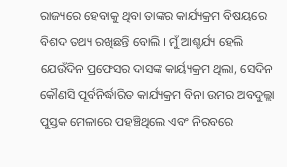ରାଜ୍ୟରେ ହେବାକୁ ଥିବା ତାଙ୍କର କାର୍ଯ୍ୟକ୍ରମ ବିଷୟରେ ବିଶଦ ତଥ୍ୟ ରଖିଛନ୍ତି ବୋଲି । ମୁଁ ଆଶ୍ଚର୍ଯ୍ୟ ହେଲି ଯେଉଁଦିନ ପ୍ରଫେସର ଦାସଙ୍କ କାର୍ୟ୍ୟକ୍ରମ ଥିଲା, ସେଦିନ କୌଣସି ପୂର୍ବନିର୍ଦ୍ଧାରିତ କାର୍ଯ୍ୟକ୍ରମ ବିନା ଉମର ଅବଦୁଲ୍ଲା ପୁସ୍ତକ ମେଳାରେ ପହଞ୍ଚିଥିଲେ ଏବଂ ନିରବରେ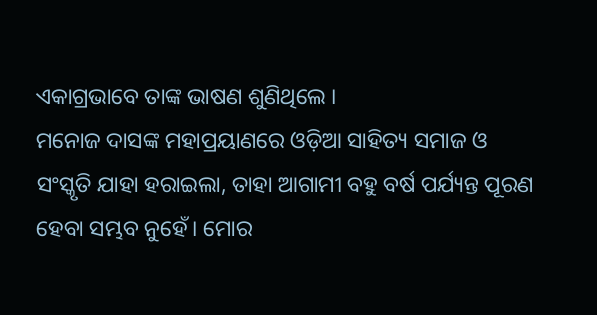ଏକାଗ୍ରଭାବେ ତାଙ୍କ ଭାଷଣ ଶୁଣିଥିଲେ ।
ମନୋଜ ଦାସଙ୍କ ମହାପ୍ରୟାଣରେ ଓଡ଼ିଆ ସାହିତ୍ୟ ସମାଜ ଓ ସଂସ୍କୃତି ଯାହା ହରାଇଲା, ତାହା ଆଗାମୀ ବହୁ ବର୍ଷ ପର୍ଯ୍ୟନ୍ତ ପୂରଣ ହେବା ସମ୍ଭବ ନୁହେଁ। ମୋର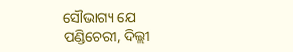ସୌଭାଗ୍ୟ ଯେ ପଣ୍ଡିଚେରୀ, ଦିଲ୍ଲୀ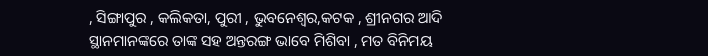, ସିଙ୍ଗାପୁର , କଲିକତା, ପୁରୀ , ଭୁବନେଶ୍ୱର,କଟକ , ଶ୍ରୀନଗର ଆଦି ସ୍ଥାନମାନଙ୍କରେ ତାଙ୍କ ସହ ଅନ୍ତରଙ୍ଗ ଭାବେ ମିଶିବା , ମତ ବିନିମୟ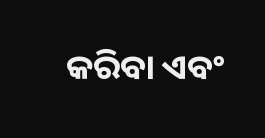କରିବା ଏବଂ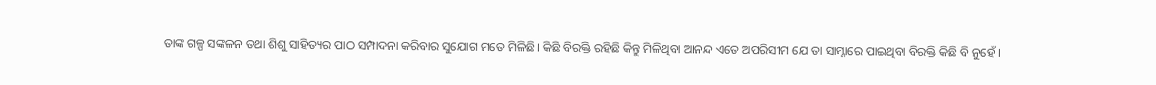ତାଙ୍କ ଗଳ୍ପ ସଙ୍କଳନ ତଥା ଶିଶୁ ସାହିତ୍ୟର ପାଠ ସମ୍ପାଦନା କରିବାର ସୁଯୋଗ ମତେ ମିଳିଛି। କିଛି ବିରକ୍ତି ରହିଛି କିନ୍ତୁ ମିଳିଥିବା ଆନନ୍ଦ ଏତେ ଅପରିସୀମ ଯେ ତା ସାମ୍ନାରେ ପାଇଥିବା ବିରକ୍ତି କିଛି ବି ନୁହେଁ ।